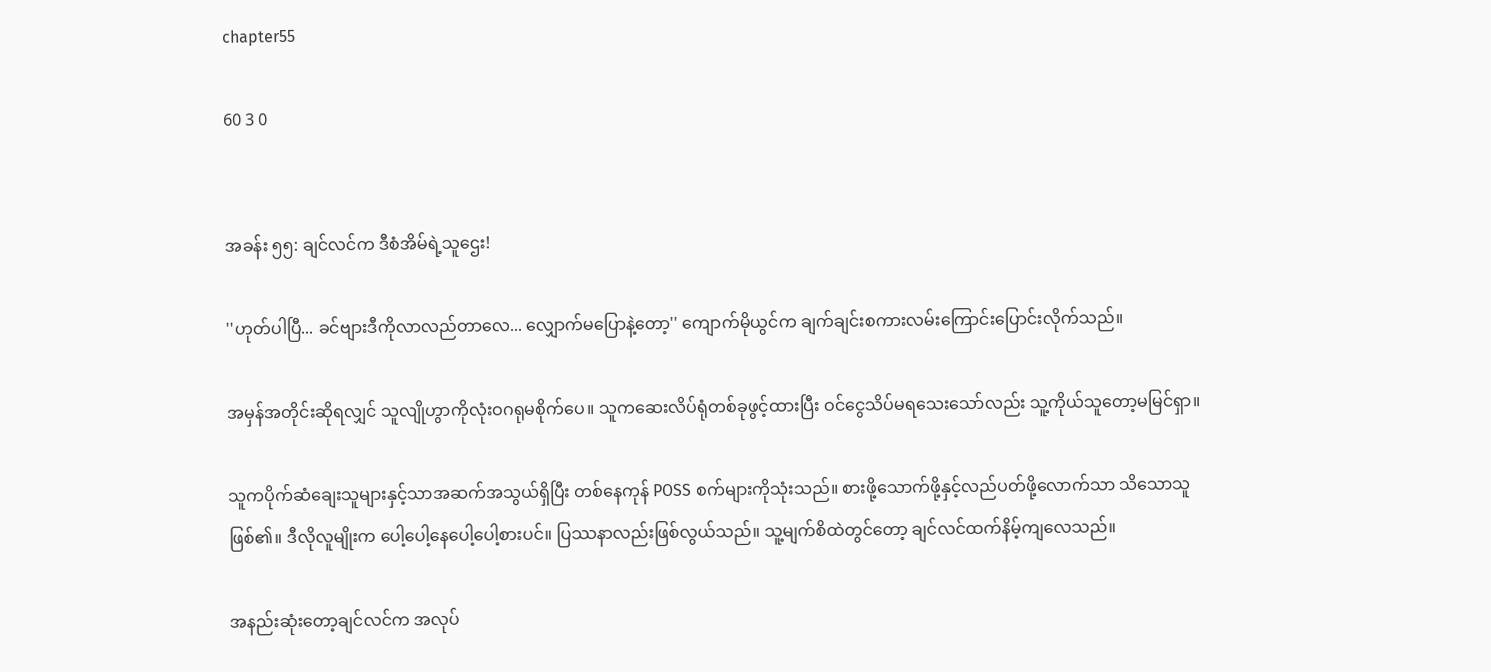chapter55

60 3 0


အခန်း ၅၅: ချင်လင်က ဒီစံအိမ်ရဲ့သူဌေး!

''ဟုတ်ပါပြီ... ခင်ဗျားဒီကိုလာလည်တာလေ... လျှောက်မပြောနဲ့တော့'' ကျောက်မိုယွင်က ချက်ချင်းစကားလမ်းကြောင်းပြောင်းလိုက်သည်။

အမှန်အတိုင်းဆိုရလျှင် သူလျိုဟွာကိုလုံးဝဂရုမစိုက်ပေ။ သူကဆေးလိပ်ရုံတစ်ခုဖွင့်ထားပြီး ဝင်ငွေသိပ်မရသေးသော်လည်း သူ့ကိုယ်သူတော့မမြင်ရှာ။

သူကပိုက်ဆံချေးသူများနှင့်သာအဆက်အသွယ်ရှိပြီး တစ်နေကုန် POSS စက်များကိုသုံးသည်။ စားဖို့သောက်ဖို့နှင့်လည်ပတ်ဖို့လောက်သာ သိသောသူဖြစ်၏။ ဒီလိုလူမျိုးက ပေါ့ပေါ့နေပေါ့ပေါ့စားပင်။ ပြဿနာလည်းဖြစ်လွယ်သည်။ သူ့မျက်စိထဲတွင်တော့ ချင်လင်ထက်နိမ့်ကျလေသည်။

အနည်းဆုံးတော့ချင်လင်က အလုပ်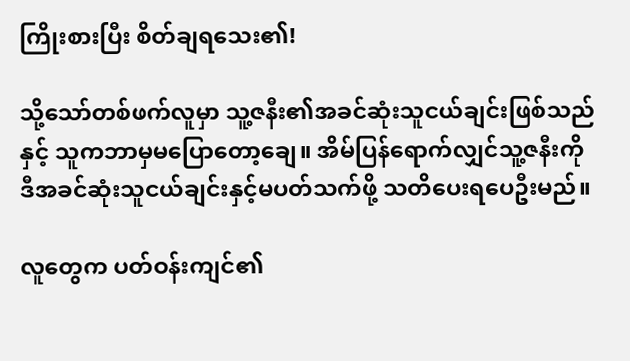ကြိုးစားပြီး စိတ်ချရသေး၏!

သို့သော်တစ်ဖက်လူမှာ သူ့ဇနီး၏အခင်ဆုံးသူငယ်ချင်းဖြစ်သည်နှင့် သူကဘာမှမပြောတော့ချေ။ အိမ်ပြန်ရောက်လျှင်သူ့ဇနီးကို ဒီအခင်ဆုံးသူငယ်ချင်းနှင့်မပတ်သက်ဖို့ သတိပေးရပေဦးမည်။

လူတွေက ပတ်ဝန်းကျင်၏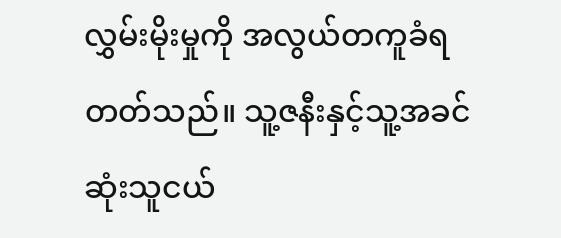လွှမ်းမိုးမှုကို အလွယ်တကူခံရတတ်သည်။ သူ့ဇနီးနှင့်သူ့အခင်ဆုံးသူငယ်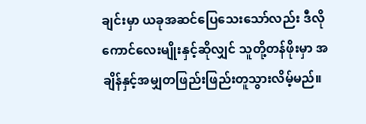ချင်းမှာ ယခုအဆင်ပြေသေးသော်လည်း ဒီလိုကောင်လေးမျိုးနှင့်ဆိုလျှင် သူတို့တန်ဖိုးမှာ အချိန်နှင့်အမျှတဖြည်းဖြည်းတူသွားလိမ့်မည်။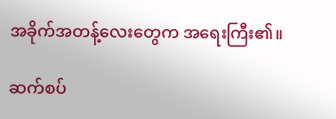အခိုက်အတန့်လေးတွေက အရေးကြီး၏။

ဆက်စပ်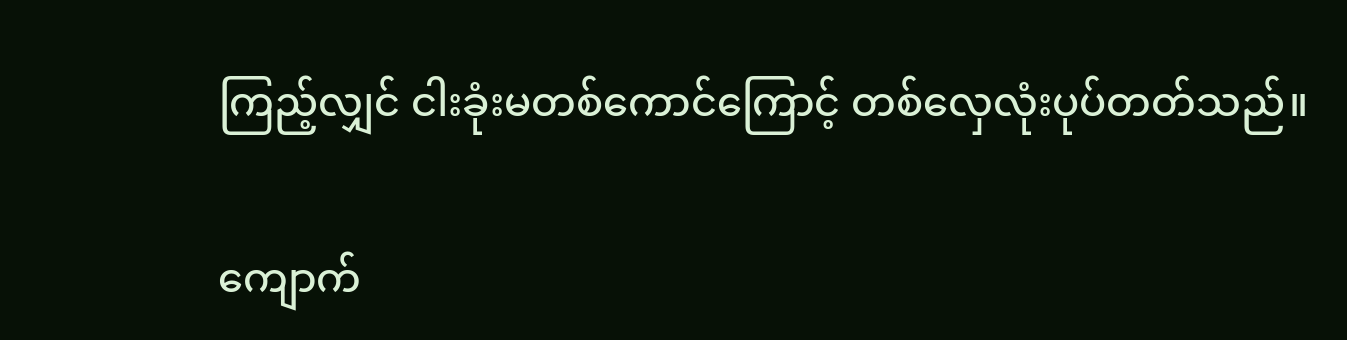ကြည့်လျှင် ငါးခုံးမတစ်ကောင်ကြောင့် တစ်လှေလုံးပုပ်တတ်သည်။

ကျောက်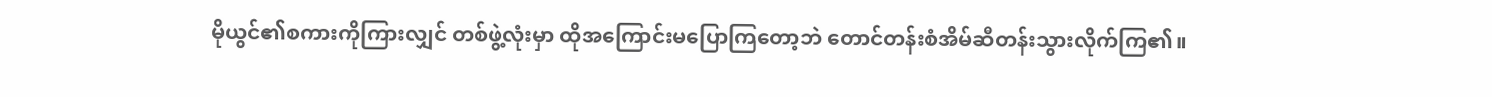မိုယွင်၏စကားကိုကြားလျှင် တစ်ဖွဲ့လုံးမှာ ထိုအကြောင်းမပြောကြတော့ဘဲ တောင်တန်းစံအိမ်ဆီတန်းသွားလိုက်ကြ၏။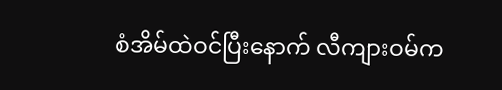စံအိမ်ထဲဝင်ပြီးနောက် လီကျားဝမ်က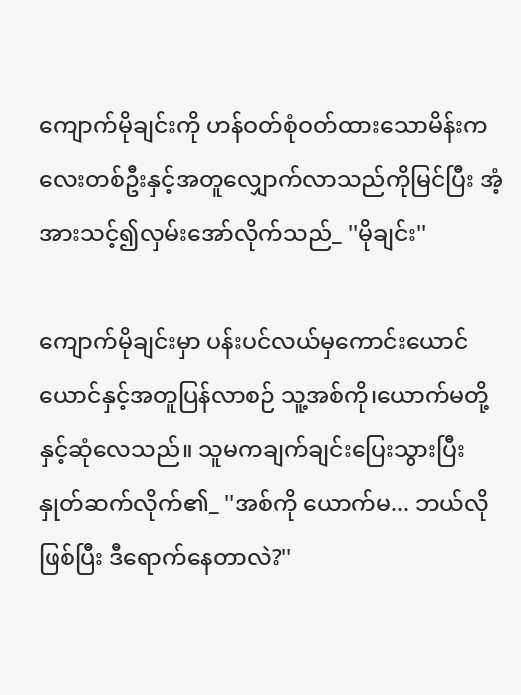ကျောက်မိုချင်းကို ဟန်ဝတ်စုံဝတ်ထားသောမိန်းကလေးတစ်ဦးနှင့်အတူလျှောက်လာသည်ကိုမြင်ပြီး အံ့အားသင့်၍လှမ်းအော်လိုက်သည်_ ''မိုချင်း''

ကျောက်မိုချင်းမှာ ပန်းပင်လယ်မှကောင်းယောင်ယောင်နှင့်အတူပြန်လာစဉ် သူ့အစ်ကို၊ယောက်မတို့နှင့်ဆုံလေသည်။ သူမကချက်ချင်းပြေးသွားပြီး နှုတ်ဆက်လိုက်၏_ ''အစ်ကို ယောက်မ... ဘယ်လိုဖြစ်ပြီး ဒီရောက်နေတာလဲ?''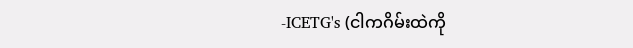-ICETG's (ငါကဂိမ်းထဲကို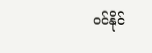ဝင်နိုင်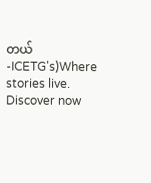တယ် -ICETG's)Where stories live. Discover now